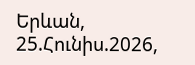Երևան, 25.Հունիս.2026,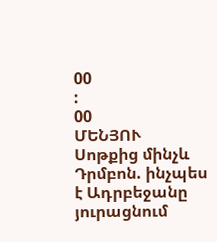00
:
00
ՄԵՆՅՈՒ
Սոթքից մինչև Դրմբոն. ինչպես է Ադրբեջանը յուրացնում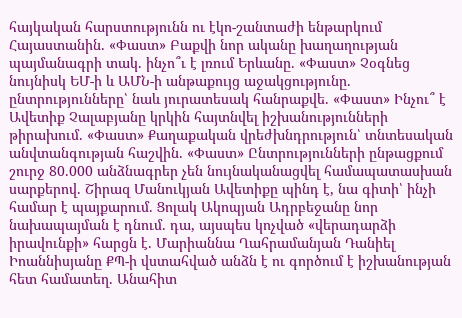հայկական հարստությունն ու էկո-շանտաժի ենթարկում Հայաստանին. «Փաստ» Բաքվի նոր ականը խաղաղության պայմանագրի տակ. ինչո՞ւ է լռում Երևանը. «Փաստ» Չօգնեց նույնիսկ ԵՄ-ի և ԱՄՆ-ի անթաքույց աջակցությունը. ընտրությունները՝ նաև յուրատեսակ հանրաքվե. «Փաստ» Ինչու՞ է Ավետիք Չալաբյանը կրկին հայտնվել իշխանությունների թիրախում. «Փաստ» Քաղաքական վրեժխնդրություն՝ տնտեսական անվտանգության հաշվին. «Փաստ» Ընտրությունների ընթացքում շուրջ 80.000 անձնագրեր չեն նույնականացվել համապատասխան սարքերով. Շիրազ Մանուկյան Ավետիքը պինդ է, նա գիտի՝ ինչի համար է պայքարում. Ցոլակ Ակոպյան Ադրբեջանը նոր նախապայման է դնում. դա, այսպես կոչված «վերադարձի իրավունքի» հարցն է. Մարիաննա Ղահրամանյան Դանիել Իոաննիսյանը ՔՊ-ի վստահված անձն է ու գործում է իշխանության հետ համատեղ. Անահիտ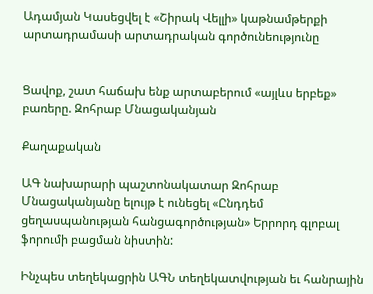Ադամյան Կասեցվել է «Շիրակ Վելլի» կաթնամթերքի արտադրամասի արտադրական գործունեությունը


Ցավոք, շատ հաճախ ենք արտաբերում «այլևս երբեք» բառերը. Զոհրաբ Մնացականյան

Քաղաքական

ԱԳ նախարարի պաշտոնակատար Զոհրաբ Մնացականյանը ելույթ է ունեցել «Ընդդեմ ցեղասպանության հանցագործության» Երրորդ գլոբալ ֆորումի բացման նիստին:

Ինչպես տեղեկացրին ԱԳՆ տեղեկատվության եւ հանրային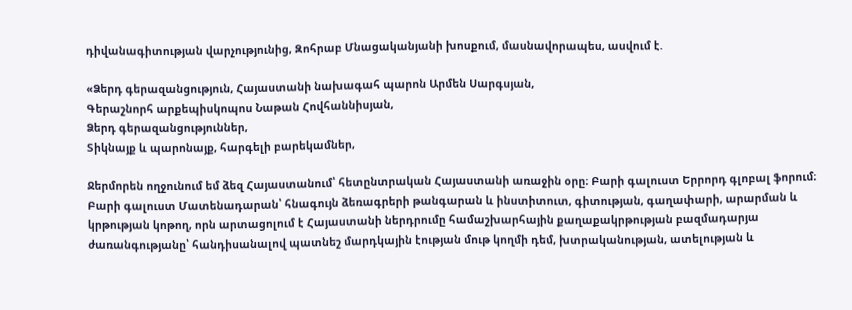դիվանագիտության վարչությունից, Զոհրաբ Մնացականյանի խոսքում, մասնավորապես, ասվում է.

«Ձերդ գերազանցություն, Հայաստանի նախագահ պարոն Արմեն Սարգսյան,
Գերաշնորհ արքեպիսկոպոս Նաթան Հովհաննիսյան,
Ձերդ գերազանցություններ,
Տիկնայք և պարոնայք, հարգելի բարեկամներ,

Ջերմորեն ողջունում եմ ձեզ Հայաստանում՝ հետընտրական Հայաստանի առաջին օրը։ Բարի գալուստ Երրորդ գլոբալ ֆորում։ Բարի գալուստ Մատենադարան՝ հնագույն ձեռագրերի թանգարան և ինստիտուտ, գիտության, գաղափարի, արարման և կրթության կոթող, որն արտացոլում է Հայաստանի ներդրումը համաշխարհային քաղաքակրթության բազմադարյա ժառանգությանը՝ հանդիսանալով պատնեշ մարդկային էության մութ կողմի դեմ, խտրականության, ատելության և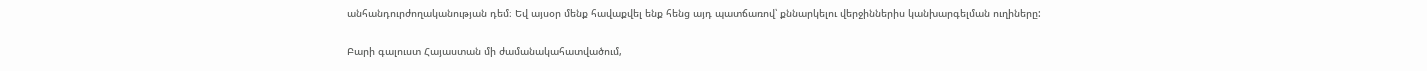անհանդուրժողականության դեմ։ Եվ այսօր մենք հավաքվել ենք հենց այդ պատճառով՝ քննարկելու վերջիններիս կանխարգելման ուղիները:

Բարի գալուստ Հայաստան մի ժամանակահատվածում,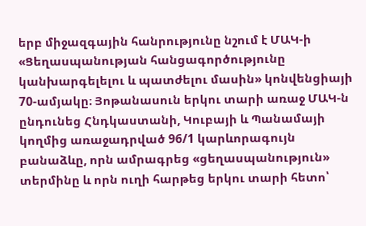երբ միջազգային հանրությունը նշում է ՄԱԿ-ի «Ցեղասպանության հանցագործությունը կանխարգելելու և պատժելու մասին» կոնվենցիայի 70-ամյակը։ Յոթանասուն երկու տարի առաջ ՄԱԿ-ն ընդունեց Հնդկաստանի, Կուբայի և Պանամայի կողմից առաջադրված 96/1 կարևորագույն բանաձևը, որն ամրագրեց «ցեղասպանություն» տերմինը և որն ուղի հարթեց երկու տարի հետո՝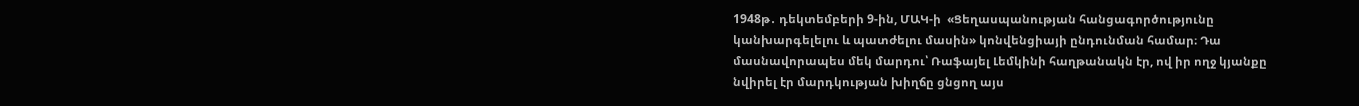1948թ․ դեկտեմբերի 9-ին, ՄԱԿ-ի  «Ցեղասպանության հանցագործությունը կանխարգելելու և պատժելու մասին» կոնվենցիայի ընդունման համար։ Դա մասնավորապես մեկ մարդու՝ Ռաֆայել Լեմկինի հաղթանակն էր, ով իր ողջ կյանքը նվիրել էր մարդկության խիղճը ցնցող այս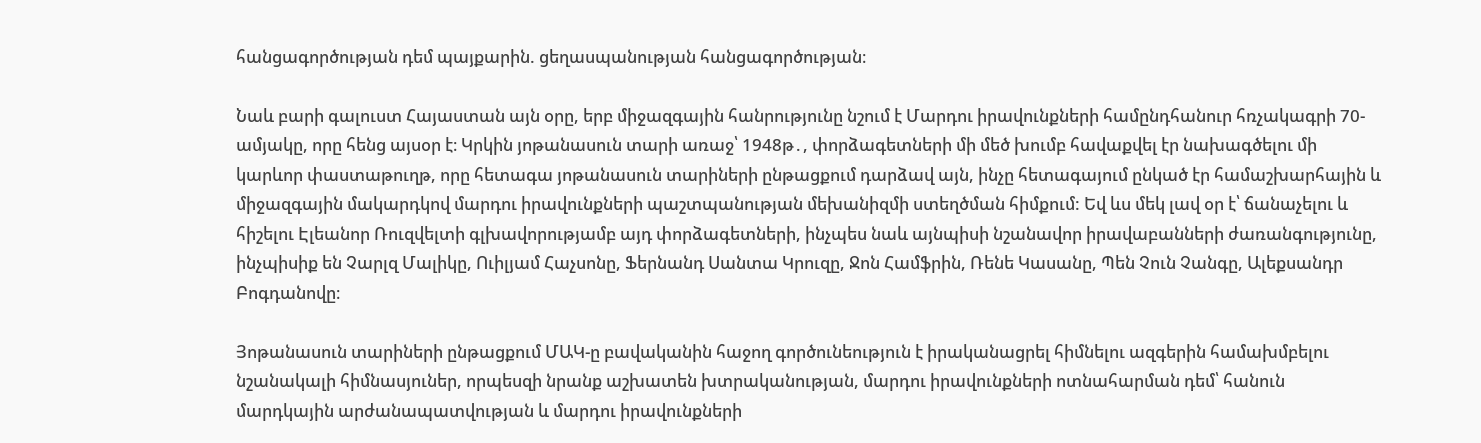հանցագործության դեմ պայքարին. ցեղասպանության հանցագործության։

Նաև բարի գալուստ Հայաստան այն օրը, երբ միջազգային հանրությունը նշում է Մարդու իրավունքների համընդհանուր հռչակագրի 70-ամյակը, որը հենց այսօր է։ Կրկին յոթանասուն տարի առաջ՝ 1948թ․, փորձագետների մի մեծ խումբ հավաքվել էր նախագծելու մի կարևոր փաստաթուղթ, որը հետագա յոթանասուն տարիների ընթացքում դարձավ այն, ինչը հետագայում ընկած էր համաշխարհային և միջազգային մակարդկով մարդու իրավունքների պաշտպանության մեխանիզմի ստեղծման հիմքում: Եվ ևս մեկ լավ օր է՝ ճանաչելու և հիշելու Էլեանոր Ռուզվելտի գլխավորությամբ այդ փորձագետների, ինչպես նաև այնպիսի նշանավոր իրավաբանների ժառանգությունը, ինչպիսիք են Չարլզ Մալիկը, Ուիլյամ Հաչսոնը, Ֆերնանդ Սանտա Կրուզը, Ջոն Համֆրին, Ռենե Կասանը, Պեն Չուն Չանգը, Ալեքսանդր Բոգդանովը։

Յոթանասուն տարիների ընթացքում ՄԱԿ-ը բավականին հաջող գործունեություն է իրականացրել հիմնելու ազգերին համախմբելու նշանակալի հիմնասյուներ, որպեսզի նրանք աշխատեն խտրականության, մարդու իրավունքների ոտնահարման դեմ՝ հանուն մարդկային արժանապատվության և մարդու իրավունքների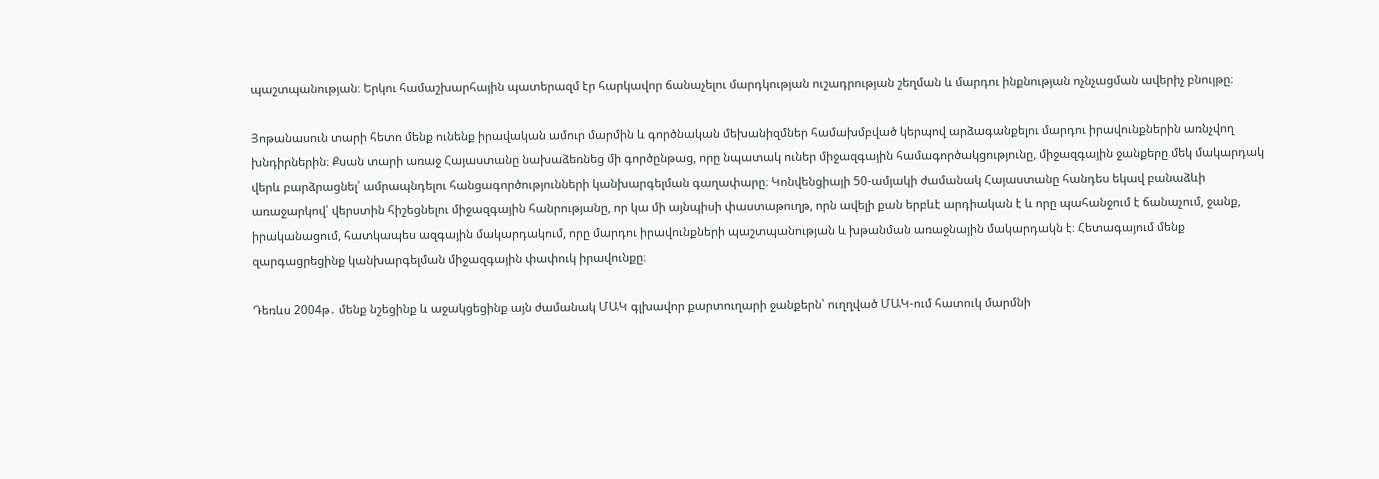պաշտպանության։ Երկու համաշխարհային պատերազմ էր հարկավոր ճանաչելու մարդկության ուշադրության շեղման և մարդու ինքնության ոչնչացման ավերիչ բնույթը։

Յոթանասուն տարի հետո մենք ունենք իրավական ամուր մարմին և գործնական մեխանիզմներ համախմբված կերպով արձագանքելու մարդու իրավունքներին առնչվող խնդիրներին։ Քսան տարի առաջ Հայաստանը նախաձեռնեց մի գործընթաց, որը նպատակ ուներ միջազգային համագործակցությունը, միջազգային ջանքերը մեկ մակարդակ վերև բարձրացնել՝ ամրապնդելու հանցագործությունների կանխարգելման գաղափարը։ Կոնվենցիայի 50-ամյակի ժամանակ Հայաստանը հանդես եկավ բանաձևի առաջարկով՝ վերստին հիշեցնելու միջազգային հանրությանը, որ կա մի այնպիսի փաստաթուղթ, որն ավելի քան երբևէ արդիական է և որը պահանջում է ճանաչում, ջանք, իրականացում, հատկապես ազգային մակարդակում, որը մարդու իրավունքների պաշտպանության և խթանման առաջնային մակարդակն է։ Հետագայում մենք զարգացրեցինք կանխարգելման միջազգային փափուկ իրավունքը։

Դեռևս 2004թ․ մենք նշեցինք և աջակցեցինք այն ժամանակ ՄԱԿ գլխավոր քարտուղարի ջանքերն՝ ուղղված ՄԱԿ-ում հատուկ մարմնի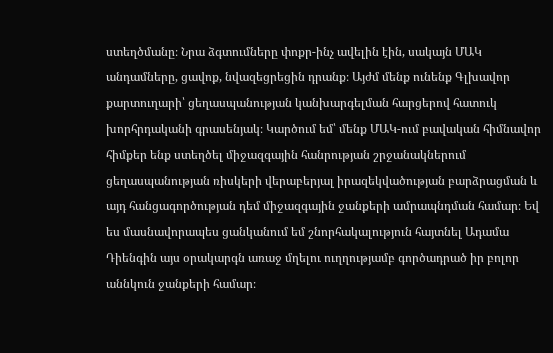ստեղծմանը։ Նրա ձգտումները փոքր-ինչ ավելին էին, սակայն ՄԱԿ անդամները, ցավոք, նվազեցրեցին դրանք։ Այժմ մենք ունենք Գլխավոր քարտուղարի՝ ցեղասպանության կանխարգելման հարցերով հատուկ խորհրդականի գրասենյակ։ Կարծում եմ՝ մենք ՄԱԿ-ում բավական հիմնավոր հիմքեր ենք ստեղծել միջազգային հանրության շրջանակներում ցեղասպանության ռիսկերի վերաբերյալ իրազեկվածության բարձրացման և այդ հանցագործության դեմ միջազգային ջանքերի ամրապնդման համար։ Եվ ես մասնավորապես ցանկանում եմ շնորհակալություն հայտնել Ադամա Դիենգին այս օրակարգն առաջ մղելու ուղղությամբ գործադրած իր բոլոր աննկուն ջանքերի համար։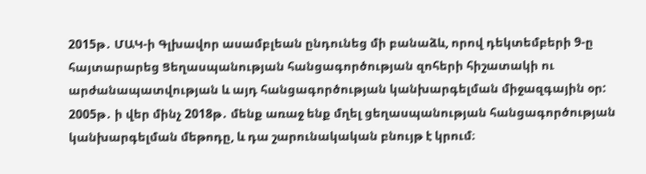2015թ․ ՄԱԿ-ի Գլխավոր ասամբլեան ընդունեց մի բանաձև, որով դեկտեմբերի 9-ը հայտարարեց Ցեղասպանության հանցագործության զոհերի հիշատակի ու արժանապատվության և այդ հանցագործության կանխարգելման միջազգային օր: 2005թ․ ի վեր մինչ 2018թ․ մենք առաջ ենք մղել ցեղասպանության հանցագործության կանխարգելման մեթոդը, և դա շարունակական բնույթ է կրում։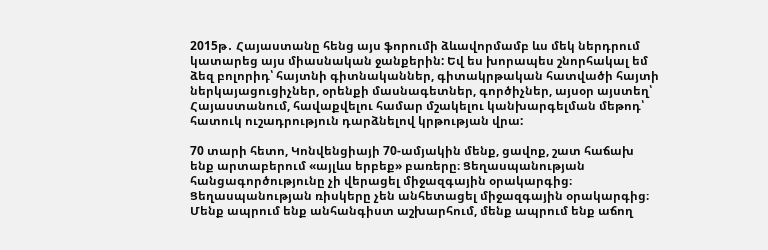2015թ․ Հայաստանը հենց այս ֆորումի ձևավորմամբ ևս մեկ ներդրում կատարեց այս միասնական ջանքերին: Եվ ես խորապես շնորհակալ եմ ձեզ բոլորիդ՝ հայտնի գիտնականներ, գիտակրթական հատվածի հայտի ներկայացուցիչներ, օրենքի մասնագետներ, գործիչներ, այսօր այստեղ՝ Հայաստանում, հավաքվելու համար մշակելու կանխարգելման մեթոդ՝ հատուկ ուշադրություն դարձնելով կրթության վրա:

70 տարի հետո, Կոնվենցիայի 70-ամյակին մենք, ցավոք, շատ հաճախ ենք արտաբերում «այլևս երբեք» բառերը։ Ցեղասպանության հանցագործությունը չի վերացել միջազգային օրակարգից։ Ցեղասպանության ռիսկերը չեն անհետացել միջազգային օրակարգից։ Մենք ապրում ենք անհանգիստ աշխարհում, մենք ապրում ենք աճող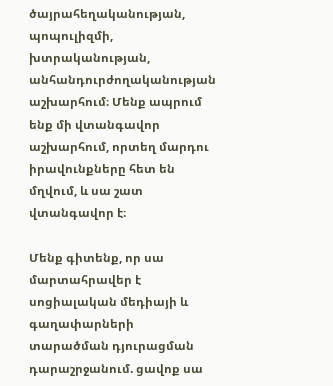ծայրահեղականության, պոպուլիզմի, խտրականության, անհանդուրժողականության աշխարհում։ Մենք ապրում ենք մի վտանգավոր աշխարհում, որտեղ մարդու իրավունքները հետ են մղվում, և սա շատ վտանգավոր է։

Մենք գիտենք, որ սա մարտահրավեր է սոցիալական մեդիայի և գաղափարների տարածման դյուրացման դարաշրջանում. ցավոք սա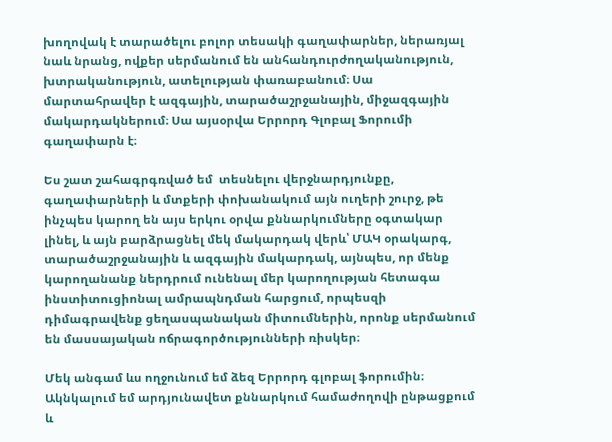խողովակ է տարածելու բոլոր տեսակի գաղափարներ, ներառյալ նաև նրանց, ովքեր սերմանում են անհանդուրժողականություն, խտրականություն, ատելության փառաբանում։ Սա մարտահրավեր է ազգային, տարածաշրջանային, միջազգային մակարդակներում։ Սա այսօրվա Երրորդ Գլոբալ Ֆորումի գաղափարն է։

Ես շատ շահագրգռված եմ  տեսնելու վերջնարդյունքը, գաղափարների և մտքերի փոխանակում այն ուղերի շուրջ, թե ինչպես կարող են այս երկու օրվա քննարկումները օգտակար լինել, և այն բարձրացնել մեկ մակարդակ վերև՝ ՄԱԿ օրակարգ, տարածաշրջանային և ազգային մակարդակ, այնպես, որ մենք կարողանանք ներդրում ունենալ մեր կարողության հետագա ինստիտուցիոնալ ամրապնդման հարցում, որպեսզի դիմագրավենք ցեղասպանական միտումներին, որոնք սերմանում են մասսայական ոճրագործությունների ռիսկեր։

Մեկ անգամ ևս ողջունում եմ ձեզ Երրորդ գլոբալ ֆորումին։ Ակնկալում եմ արդյունավետ քննարկում համաժողովի ընթացքում և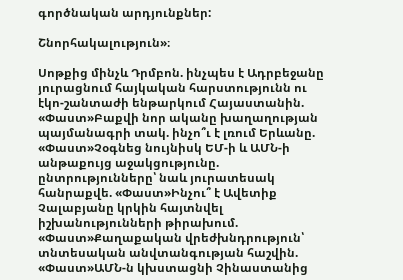գործնական արդյունքներ:

Շնորհակալություն»։

Սոթքից մինչև Դրմբոն. ինչպես է Ադրբեջանը յուրացնում հայկական հարստությունն ու էկո-շանտաժի ենթարկում Հայաստանին. «Փաստ»Բաքվի նոր ականը խաղաղության պայմանագրի տակ. ինչո՞ւ է լռում Երևանը. «Փաստ»Չօգնեց նույնիսկ ԵՄ-ի և ԱՄՆ-ի անթաքույց աջակցությունը. ընտրությունները՝ նաև յուրատեսակ հանրաքվե. «Փաստ»Ինչու՞ է Ավետիք Չալաբյանը կրկին հայտնվել իշխանությունների թիրախում. «Փաստ»Քաղաքական վրեժխնդրություն՝ տնտեսական անվտանգության հաշվին. «Փաստ»ԱՄՆ-ն կխստացնի Չինաստանից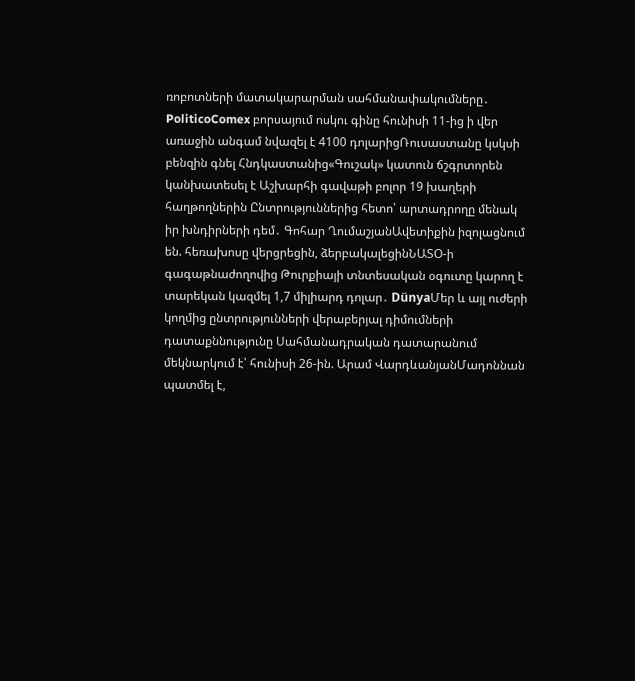ռոբոտների մատակարարման սահմանափակումները․ PoliticoComex բորսայում ոսկու գինը հունիսի 11-ից ի վեր առաջին անգամ նվազել է 4100 դոլարիցՌուսաստանը կսկսի բենզին գնել Հնդկաստանից«Գուշակ» կատուն ճշգրտորեն կանխատեսել է Աշխարհի գավաթի բոլոր 19 խաղերի հաղթողներին Ընտրություններից հետո՝ արտադրողը մենակ իր խնդիրների դեմ․ Գոհար ՂումաշյանԱվետիքին իզոլացնում են. հեռախոսը վերցրեցին, ձերբակալեցինՆԱՏՕ-ի գագաթնաժողովից Թուրքիայի տնտեսական օգուտը կարող է տարեկան կազմել 1,7 միլիարդ դոլար․ DünyaՄեր և այլ ուժերի կողմից ընտրությունների վերաբերյալ դիմումների դատաքննությունը Սահմանադրական դատարանում մեկնարկում է՝ հունիսի 26-ին. Արամ ՎարդևանյանՄադոննան պատմել է,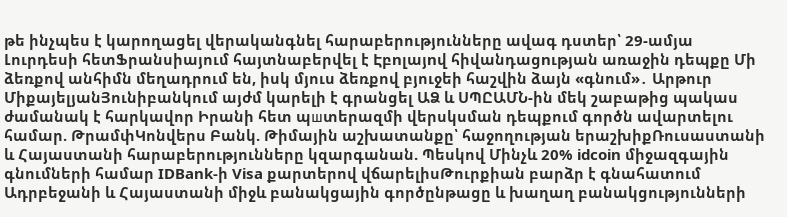թե ինչպես է կարողացել վերականգնել հարաբերությունները ավագ դստեր՝ 29-ամյա Լուրդեսի հետՖրանսիայում հայտնաբերվել է Էբnլայnվ հիվանդացnւթյան առաջին դեպքը Մի ձեռքով անհիմն մեղադրում են, իսկ մյուս ձեռքով բյուջեի հաշվին ձայն «գնում»․ Արթուր ՄիքայելյանՅունիբանկում այժմ կարելի է գրանցել ԱՁ և ՍՊԸԱՄՆ-ին մեկ շաբաթից պակաս ժամանակ է հարկավոր Իրանի հետ պшտերազմի վերսկսման դեպքում գործն ավարտելու համար. ԹրամփԿոնվերս Բանկ. Թիմային աշխատանքը՝ հաջողության երաշխիքՌուսաստանի և Հայաստանի հարաբերությունները կզարգանան. Պեսկով Մինչև 20% idcoin միջազգային գնումների համար IDBank-ի Visa քարտերով վճարելիսԹուրքիան բարձր է գնահատում Ադրբեջանի և Հայաստանի միջև բանակցային գործընթացը և խաղաղ բանակցությունների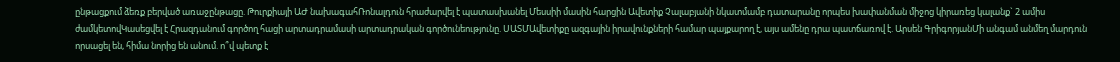ընթացքում ձեռք բերված առաջընթացը. Թուրքիայի ԱԺ նախագահՌոնալդուն հրաժարվել է պատասխանել Մեսսիի մասին հարցին Ավետիք Չալաբյանի նկատմամբ դատարանը որպես խափանման միջոց կիրառեց կալանք` 2 ամիս ժամկետովԿասեցվել է Հրազդանում գործող հացի արտադրամասի արտադրական գործունեությունը. ՍԱՏՄԱվետիքը ազգային իրավունքների համար պայքարող է, այս ամենը դրա պատճառով է. Արսեն ԳրիգորյանՄի անգամ անմեղ մարդուն որսացել են, հիմա նորից են անում. ո՞վ պետք է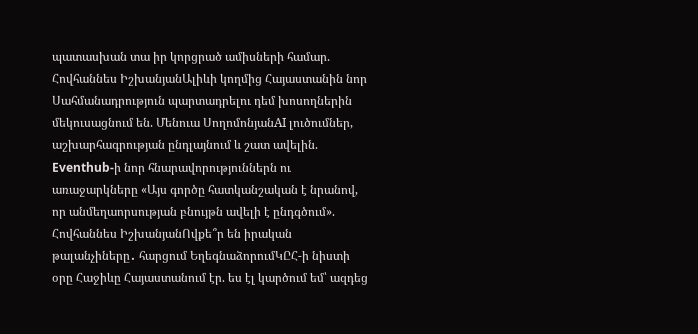պատասխան տա իր կորցրած ամիսների համար. Հովհաննես ԻշխանյանԱլիևի կողմից Հայաստանին նոր Սահմանադրություն պարտադրելու դեմ խոսողներին մեկուսացնում են. Մենուա ՍողոմոնյանAI լուծումներ, աշխարհագրության ընդլայնում և շատ ավելին. Eventhub-ի նոր հնարավորություններն ու առաջարկները «Այս գործը հատկանշական է նրանով, որ անմեղաորսության բնույթն ավելի է ընդգծում». Հովհաննես ԻշխանյանՈվքե՞ր են իրական թալանչիները․ հարցում ԵղեգնաձորումԿԸՀ-ի նիստի օրը Հաջիևը Հայաստանում էր. ես էլ կարծում եմ՝ ազդեց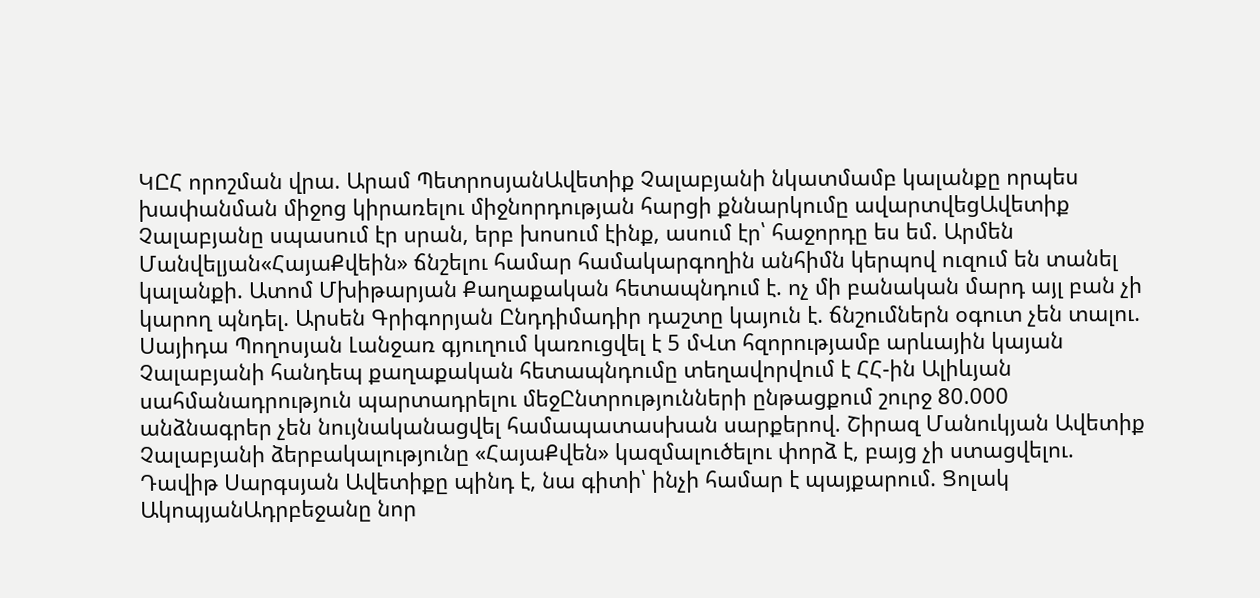ԿԸՀ որոշման վրա. Արամ ՊետրոսյանԱվետիք Չալաբյանի նկատմամբ կալանքը որպես խափանման միջոց կիրառելու միջնորդության հարցի քննարկումը ավարտվեցԱվետիք Չալաբյանը սպասում էր սրան, երբ խոսում էինք, ասում էր՝ հաջորդը ես եմ. Արմեն Մանվելյան«ՀայաՔվեին» ճնշելու համար համակարգողին անհիմն կերպով ուզում են տանել կալանքի. Ատոմ Մխիթարյան Քաղաքական հետապնդում է. ոչ մի բանական մարդ այլ բան չի կարող պնդել. Արսեն Գրիգորյան Ընդդիմադիր դաշտը կայուն է. ճնշումներն օգուտ չեն տալու. Սայիդա Պողոսյան Լանջառ գյուղում կառուցվել է 5 մՎտ հզորությամբ արևային կայան Չալաբյանի հանդեպ քաղաքական հետապնդումը տեղավորվում է ՀՀ-ին Ալիևյան սահմանադրություն պարտադրելու մեջԸնտրությունների ընթացքում շուրջ 80.000 անձնագրեր չեն նույնականացվել համապատասխան սարքերով. Շիրազ Մանուկյան Ավետիք Չալաբյանի ձերբակալությունը «ՀայաՔվեն» կազմալուծելու փորձ է, բայց չի ստացվելու. Դավիթ Սարգսյան Ավետիքը պինդ է, նա գիտի՝ ինչի համար է պայքարում. Ցոլակ ԱկոպյանԱդրբեջանը նոր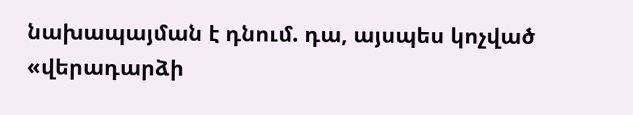նախապայման է դնում. դա, այսպես կոչված «վերադարձի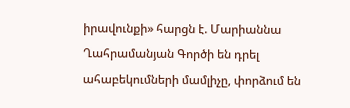իրավունքի» հարցն է. Մարիաննա Ղահրամանյան Գործի են դրել ահաբեկումների մամլիչը, փորձում են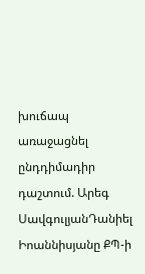խուճապ առաջացնել ընդդիմադիր դաշտում. Արեգ ՍավգուլյանԴանիել Իոաննիսյանը ՔՊ-ի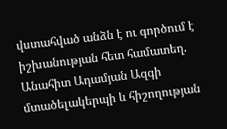վստահված անձն է ու գործում է իշխանության հետ համատեղ. Անահիտ Ադամյան Ազգի մտածելակերպի և հիշողության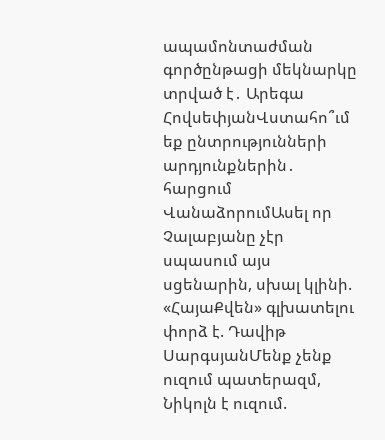ապամոնտաժման գործընթացի մեկնարկը տրված է․ Արեգա ՀովսեփյանՎստահո՞ւմ եք ընտրությունների արդյունքներին․ հարցում ՎանաձորումԱսել որ Չալաբյանը չէր սպասում այս սցենարին, սխալ կլինի. «ՀայաՔվեն» գլխատելու փորձ է. Դավիթ ՍարգսյանՄենք չենք ուզում պատերազմ, Նիկոլն է ուզում.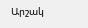Արշակ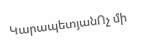ԿարապետյանՈչ մի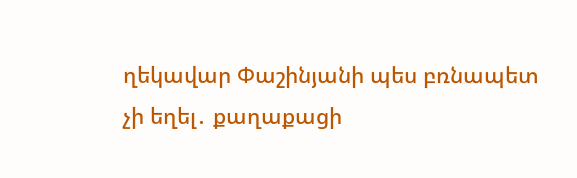ղեկավար Փաշինյանի պես բռնապետ չի եղել․ քաղաքացի